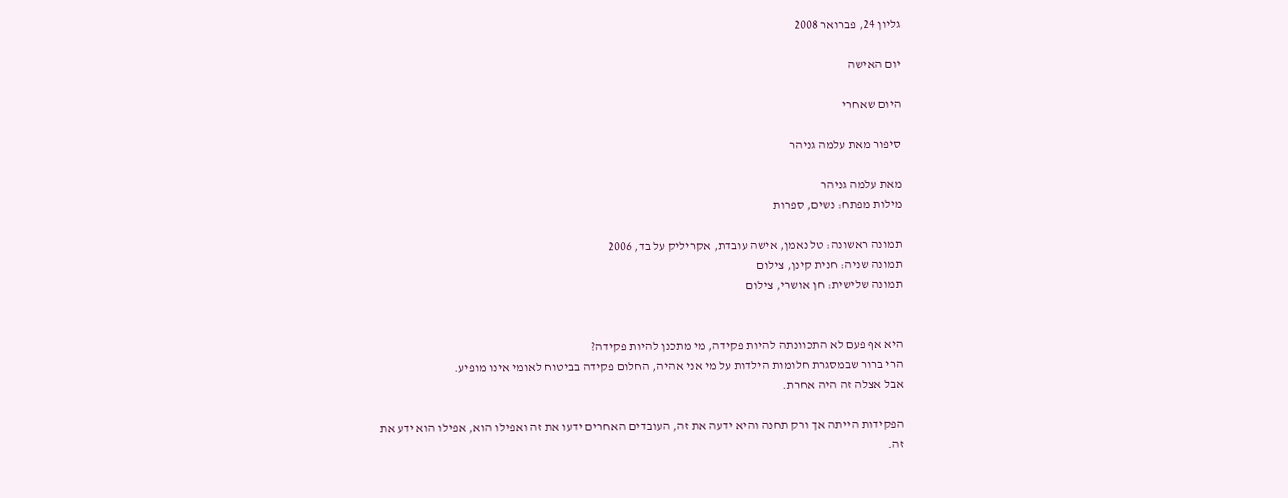גליון 24, פברואר 2008

יום האישה

היום שאחרי

סיפור מאת עלמה גניהר

מאת עלמה גניהר
מילות מפתח: נשים, ספרות

תמונה ראשונה: טל נאמן, אישה עובדת, אקריליק על בד, 2006
תמונה שניה: חנית קינן, צילום
תמונה שלישית: חן אושרי, צילום


היא אף פעם לא התכוונתה להיות פקידה, מי מתכנן להיות פקידה?
הרי ברור שבמסגרת חלומות הילדות על מי אני אהיה, החלום פקידה בביטוח לאומי אינו מופיע.
אבל אצלה זה היה אחרת.

הפקידות הייתה אך ורק תחנה והיא ידעה את זה, העובדים האחרים ידעו את זה ואפילו הוא, אפילו הוא ידע את זה.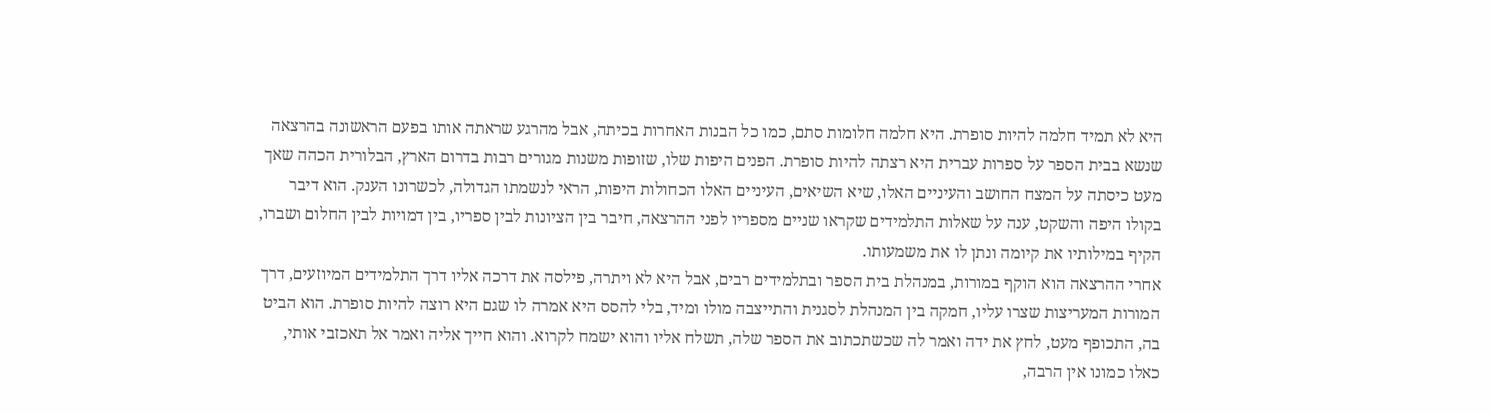היא לא תמיד חלמה להיות סופרת. היא חלמה חלומות סתם, כמו כל הבנות האחרות בכיתה, אבל מהרגע שראתה אותו בפעם הראשונה בהרצאה שנשא בבית הספר על ספרות עברית היא רצתה להיות סופרת. הפנים היפות שלו, שזופות משנות מגורים רבות בדרום הארץ, הבלורית הכהה שאך מעט כיסתה על המצח החושב והעיניים האלו, שיא השיאים, העיניים האלו הכחולות היפות, הראי לנשמתו הגדולה, לכשרונו הענק. הוא דיבר בקולו היפה והשקט, ענה על שאלות התלמידים שקראו שניים מספריו לפני ההרצאה, חיבר בין הציונות לבין ספריו, בין דמויות לבין החלום ושברו, הקיף במילותיו את קיומה ונתן לו את משמעותו.
אחרי ההרצאה הוא הוקף במורות, במנהלת בית הספר ובתלמידים רבים, אבל היא לא ויתרה, פילסה את דרכה אליו דרך התלמידים המיוזעים, דרך המורות המעריצות שצרו עליו, חמקה בין המנהלת לסגנית והתייצבה מולו ומיד, בלי להסס היא אמרה לו שגם היא רוצה להיות סופרת. הוא הביט בה, התכופף מעט, לחץ את ידה ואמר לה שכשתכתוב את הספר שלה, תשלח אליו והוא ישמח לקרוא. והוא חייך אליה ואמר אל תאכזבי אותי, כאלו כמונו אין הרבה,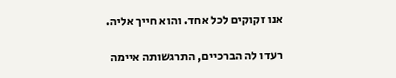אנו זקוקים לכל אחד. והוא חייך אליה.

רעדו לה הברכיים, התרגשותה איימה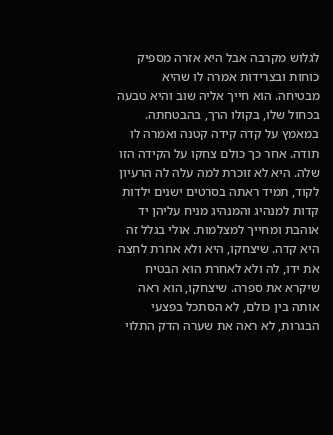לגלוש מקרבה אבל היא אזרה מספיק כוחות ובצרידות אמרה לו שהיא מבטיחה. הוא חייך אליה שוב והיא טבעה בכחול שלו, בקולו הרך, בהבטחתה. במאמץ על קדה קידה קטנה ואמרה לו תודה. אחר כך כולם צחקו על הקידה הזו שלה. היא לא זוכרת למה עלה לה הרעיון לקוד, תמיד ראתה בסרטים ישנים ילדות קדות למנהיג והמנהיג מניח עליהן יד אוהבת ומחייך למצלמות. אולי בגלל זה היא קדה. שיצחקו, היא ולא אחרת לחצה את ידו, לה ולא לאחרת הוא הבטיח שיקרא את ספרה. שיצחקו, הוא ראה אותה בין כולם, לא הסתכל בפצעי הבגרות, לא ראה את שערה הדק התלוי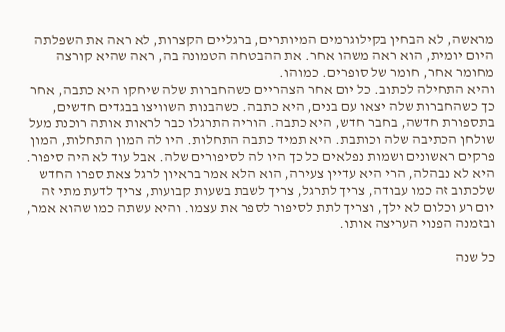מראשה, לא הבחין בקילוגרמים המיותרים, ברגליים הקצרות, לא ראה את השפלתה היום יומית, הוא ראה משהו אחר. את ההבטחה הטמונה בה, ראה שהיא קורצה מחומר אחר, חומר של סופרים. כמוהו.
והיא התחילה לכתוב. כל יום אחר הצהריים כשהחברות שלה שיחקו היא כתבה, אחר כך כשהחברות שלה יצאו עם בנים, היא כתבה. כשהבנות השוויצו בבגדים חדשים, בתספורת חדשה, בחבר חדש, היא כתבה. הוריה התרגלו כבר לראות אותה רוכנת מעל שולחן הכתיבה שלה וכותבת. היא תמיד כתבה התחלות. היו לה המון התחלות, המון פרקים ראשונים ושמות נפלאים כל כך היו לה לסיפורים שלה. אבל עוד לא היה סיפור. היא לא נבהלה, הרי היא עדיין צעירה, הוא הלא אמר בראיון לרגל צאת ספרו החדש שלכתוב זה כמו עבודה, צריך לתרגל, צריך לשבת בשעות קבועות, צריך לדעת מתי זה יום רע וכלום לא ילך, וצריך לתת לסיפור לספר את עצמו. והיא עשתה כמו שהוא אמר, ובזמנה הפנוי העריצה אותו.

כל שנה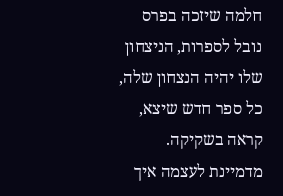חלמה שיזכה בפרס נובל לספרות, הניצחון שלו יהיה הנצחון שלה, כל ספר חדש שיצא, קראה בשקיקה. מדמיינת לעצמה איך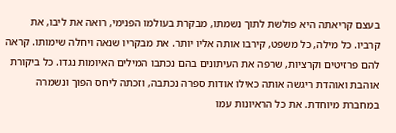בעצם קריאתה היא פולשת לתוך נשמתו, מבקרת בעולמו הפנימי, רואה את ליבו, את קרביו. כל מילה, כל משפט, קירבו אותה אליו יותר. את מבקריו שנאה ויחלה שימותו. קראה להם פרזיטים וקרציות, שרפה את העיתונים בהם נכתבו המילים האיומות נגדו. כל ביקורת אוהבת ואוהדת ריגשה אותה כאילו אודות ספרה נכתבה, וזכתה ליחס הפוך ונשמרה במחברת מיוחדת. את כל הראיונות עמו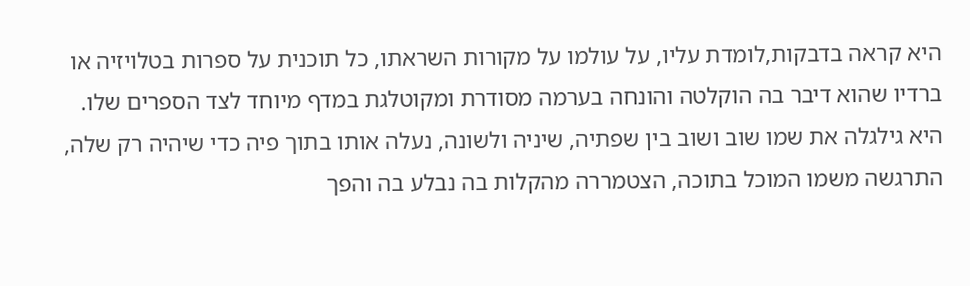היא קראה בדבקות,לומדת עליו, על עולמו על מקורות השראתו, כל תוכנית על ספרות בטלויזיה או ברדיו שהוא דיבר בה הוקלטה והונחה בערמה מסודרת ומקוטלגת במדף מיוחד לצד הספרים שלו. היא גילגלה את שמו שוב ושוב בין שפתיה, שיניה ולשונה, נעלה אותו בתוך פיה כדי שיהיה רק שלה, התרגשה משמו המוכל בתוכה, הצטמררה מהקלות בה נבלע בה והפך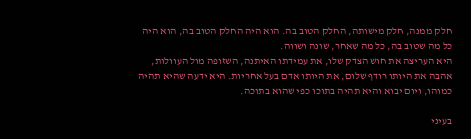חלק ממנה, חלק מישותה, החלק הטוב בה. הוא היה החלק הטוב בה, הוא היה כל מה שטוב בה, כל מה שאחר, שונה ושווה.
היא העריצה את חוש הצדק שלו, את עמידתו האיתנה, השזופה מול העוולות, אהבה את היותו רודף שלום, את היותו אדם בעל אחריות. היא ידעה שהיא תהיה כמוהו, ויום יבוא והיא תהיה בתוכו כפי שהוא בתוכה.

בעיני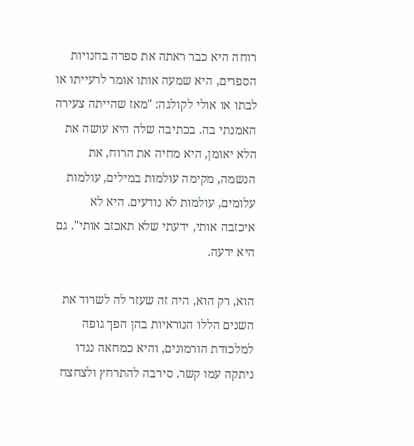רוחה היא כבר ראתה את ספרה בחנויות הספרים, היא שמעה אותו אומר לרעייתו או לבתו או אולי לקולגה: "מאז שהייתה צעירה האמנתי בה. בכתיבה שלה היא עושה את הלא יאומן, היא מחיה את הרוח, את הנשמה, מקימה עולמות במילים, עולמות עלומים, עולמות לא נודעים. היא לא איכזבה אותי, ידעתי שלא תאכזב אותי". גם היא ידעה.

הוא, רק הוא, היה זה שעזר לה לשרוד את השנים הללו הנוראיות בהן הפך גופה למלכודת הורמונים, והיא כמחאה נגדו ניתקה עמו קשר. סירבה להתרחץ ולצחצח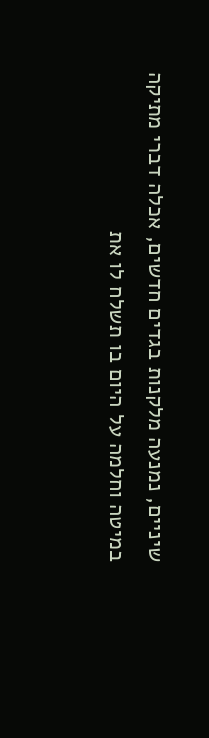שיניים, נמנעה מלקנות בגדים חדשים, אכלה דברי מתיקה במיטה וחלמה על היום בו תשלח לו את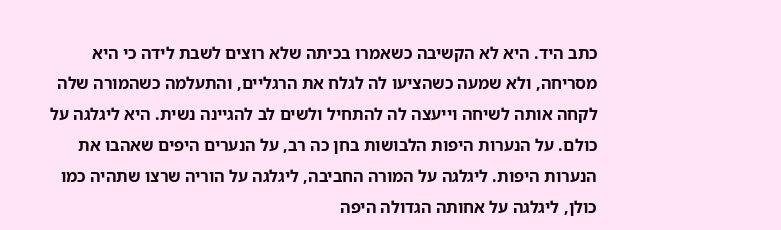כתב היד. היא לא הקשיבה כשאמרו בכיתה שלא רוצים לשבת לידה כי היא מסריחה, ולא שמעה כשהציעו לה לגלח את הרגליים, והתעלמה כשהמורה שלה לקחה אותה לשיחה וייעצה לה להתחיל ולשים לב להגיינה נשית. היא ליגלגה על כולם. על הנערות היפות הלבושות בחן כה רב, על הנערים היפים שאהבו את הנערות היפות. ליגלגה על המורה החביבה, ליגלגה על הוריה שרצו שתהיה כמו כולן, ליגלגה על אחותה הגדולה היפה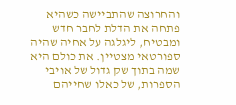והחרוצה שהתביישה כשהיא פתחה את הדלת לחבר חדש ומבטיח, ליגלגה על אחיה שהיה ספורטאי מצטיין. את כולם היא שמה בתוך שק גדול של אויבי הספרות, של כאלו שחייהם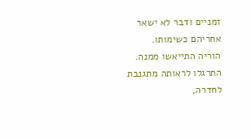זמניים ודבר לא ישאר אחריהם כשימותו.
הוריה התייאשו ממנה. התרגלו לראותה מתגנבת לחדרה,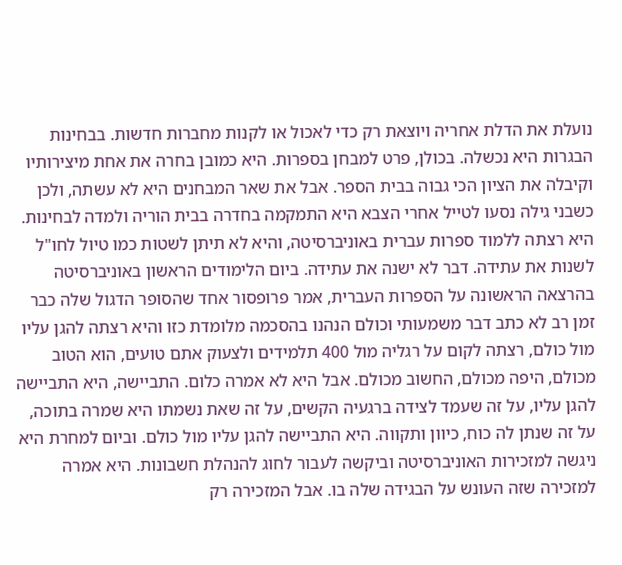נועלת את הדלת אחריה ויוצאת רק כדי לאכול או לקנות מחברות חדשות. בבחינות הבגרות היא נכשלה. בכולן, פרט למבחן בספרות. היא כמובן בחרה את אחת מיצירותיו וקיבלה את הציון הכי גבוה בבית הספר. אבל את שאר המבחנים היא לא עשתה, ולכן כשבני גילה נסעו לטייל אחרי הצבא היא התמקמה בחדרה בבית הוריה ולמדה לבחינות. היא רצתה ללמוד ספרות עברית באוניברסיטה, והיא לא תיתן לשטות כמו טיול לחו"ל לשנות את עתידה. דבר לא ישנה את עתידה. ביום הלימודים הראשון באוניברסיטה בהרצאה הראשונה על הספרות העברית, אמר פרופסור אחד שהסופר הדגול שלה כבר זמן רב לא כתב דבר משמעותי וכולם הנהנו בהסכמה מלומדת כזו והיא רצתה להגן עליו מול כולם, רצתה לקום על רגליה מול 400 תלמידים ולצעוק אתם טועים, הוא הטוב מכולם, היפה מכולם, החשוב מכולם. אבל היא לא אמרה כלום. התביישה, היא התביישה להגן עליו, על זה שעמד לצידה ברגעיה הקשים, על זה שאת נשמתו היא שמרה בתוכה, על זה שנתן לה כוח, כיוון ותקווה. היא התביישה להגן עליו מול כולם. וביום למחרת היא ניגשה למזכירות האוניברסיטה וביקשה לעבור לחוג להנהלת חשבונות. היא אמרה למזכירה שזה העונש על הבגידה שלה בו. אבל המזכירה רק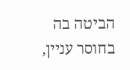הביטה בה בחוסר עניין,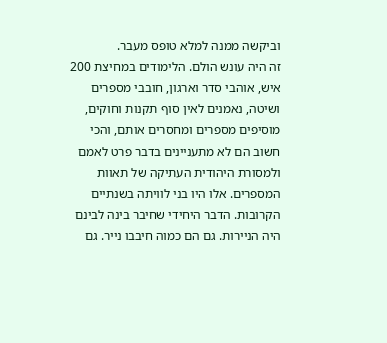וביקשה ממנה למלא טופס מעבר.
זה היה עונש הולם. הלימודים במחיצת 200 איש, אוהבי סדר וארגון, חובבי מספרים ושיטה, נאמנים לאין סוף תקנות וחוקים, מוסיפים מספרים ומחסרים אותם, והכי חשוב הם לא מתעניינים בדבר פרט לאמם ולמסורת היהודית העתיקה של תאוות המספרים. אלו היו בני לוויתה בשנתיים הקרובות. הדבר היחידי שחיבר בינה לבינם היה הניירות. גם הם כמוה חיבבו נייר. גם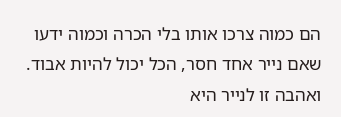הם כמוה צרכו אותו בלי הכרה וכמוה ידעו שאם נייר אחד חסר, הכל יכול להיות אבוד. ואהבה זו לנייר היא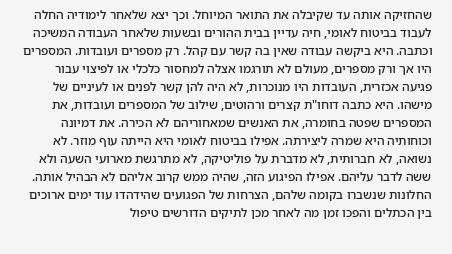שהחזיקה אותה עד שקיבלה את התואר המיוחל. וכך יצא שלאחר לימודיה החלה לעבוד בביטוח לאומי, חיה עדיין בבית ההורים ובשעות שלאחר העבודה המשיכה וכתבה. היא ביקשה עבודה שאין בה קשר עם קהל. רק מספרים ועובדות. המספרים היו אך ורק מספרים, מעולם לא תורגמו אצלה למחסור כלכלי או לפיצוי עבור פגיעה אכזרית, העובדות היו מנוכרות, לא היה להן קשר לפנים או לעיניים של מישהו. היא כתבה דוחו"ת קצרים ורהוטים, שילוב של המספרים ועובדות, את המספרים שפטה בחומרה, את האנשים שמאחוריהם לא הכירה. את דמיונה וכוחותיה היא שמרה ליצירתה. אפילו בביטוח לאומי היא הייתה עוף מוזר. לא נשואה, לא חברותית, לא מדברת על פוליטיקה, לא מתרגשת מארועי השעה ולא ששה לדבר עליהם. אפילו הפיגוע הזה, שהיה ממש קרוב אליהם לא הבהיל אותה. החלונות שנשברו בקומה שלהם, הצרחות של הפגועים שהידהדו עוד ימים ארוכים בין הכתלים והפכו זמן מה לאחר מכן לתיקים הדורשים טיפול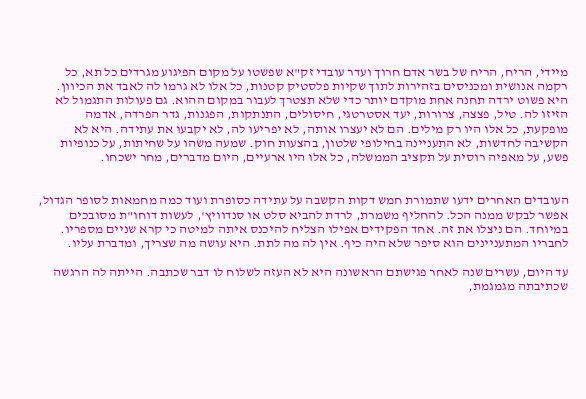מיידי, הריח, הריח של בשר אדם חרוך ועדר עובדי זק"א שפשטו על מקום הפיגוע מגרדים כל תא, כל רקמה אנושית ומכניסים בזהירות לתוך שקיות פלסטיק קטנות, כל אלו לא גרמו לה לאבד את הכיוון. היא פשוט ירדה תחנה אחת מוקדם יותר כדי שלא תצטרך לעבור במקום ההוא. גם פעולות התגמול לא הזיזו לה. טיל, פצצה, צרורות, יעד אסטרטגי, חיסולים, התנתקות, הפגנות, גדר הפרדה, אדמה מופקעת, כל אלו היו רק מילים. הם לא יעצרו אותה, לא יפריעו לה, לא יקבעו את עתידה. היא לא הקשיבה לחדשות, לא התעניינה בחילופי שלטון, בהצעות חוק. שמעה משהו על שחיתות, על כנופיות פשע, על מאפיה רוסית על תקציב הממשלה, כל אלו היו ארעיים, היום מדברים, מחר ישכחו.


העובדים האחרים ידעו שתמורת חמש דקות הקשבה על עתידה כסופרת ועוד כמה מחמאות לסופר הגדול, אפשר לבקש ממנה הכל. להחליף משמרת, לרדת להביא סלט או סנדוויץ', לעשות דוחו"ת מסובכים במיוחד. הם ניצלו את זה. אחד הפקידים אפילו הצליח להיכנס איתה למיטה כי קרא שניים מספריו. לחבריו המתעניינים הוא סיפר שלא היה כיף. אין לה מה לתת. היא עושה מה שצריך, ומדברת עליו.

עד היום, עשרים שנה לאחר פגישתם הראשונה היא לא העזה לשלוח לו דבר שכתבה. הייתה לה הרגשה שכתיבתה מגמגמת,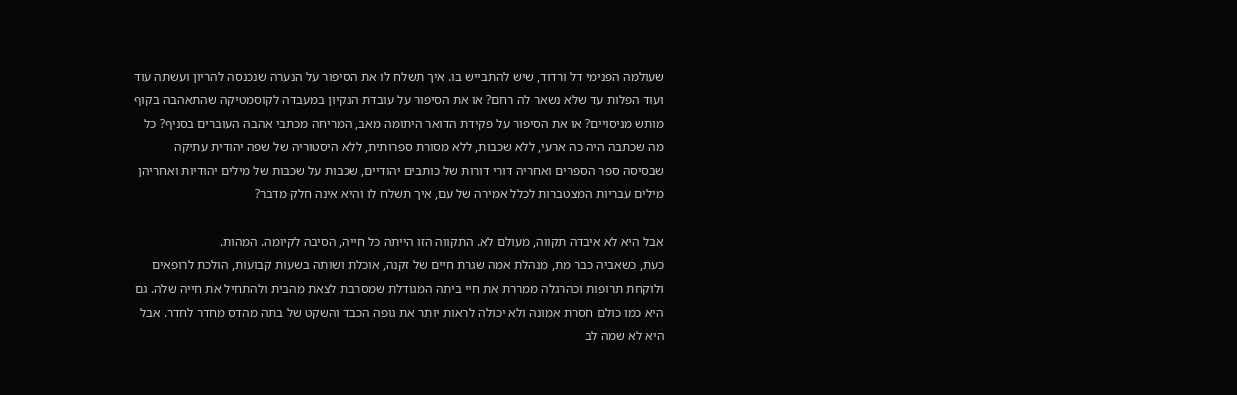שעולמה הפנימי דל ורדוד, שיש להתבייש בו. איך תשלח לו את הסיפור על הנערה שנכנסה להריון ועשתה עוד ועוד הפלות עד שלא נשאר לה רחם? או את הסיפור על עובדת הנקיון במעבדה לקוסמטיקה שהתאהבה בקוף מותש מניסויים? או את הסיפור על פקידת הדואר היתומה מאב, המריחה מכתבי אהבה העוברים בסניף? כל מה שכתבה היה כה ארעי, ללא שכבות, ללא מסורת ספרותית, ללא היסטוריה של שפה יהודית עתיקה שבסיסה ספר הספרים ואחריה דורי דורות של כותבים יהודיים, שכבות על שכבות של מילים יהודיות ואחריהן מילים עבריות המצטברות לכלל אמירה של עם, איך תשלח לו והיא אינה חלק מדבר?

אבל היא לא איבדה תקווה, מעולם לא. התקווה הזו הייתה כל חייה, הסיבה לקיומה. המהות.
כעת, כשאביה כבר מת, מנהלת אמה שגרת חיים של זקנה, אוכלת ושותה בשעות קבועות, הולכת לרופאים ולוקחת תרופות וכהרגלה ממררת את חיי ביתה המגודלת שמסרבת לצאת מהבית ולהתחיל את חייה שלה. גם היא כמו כולם חסרת אמונה ולא יכולה לראות יותר את גופה הכבד והשקט של בתה מהדס מחדר לחדר. אבל היא לא שמה לב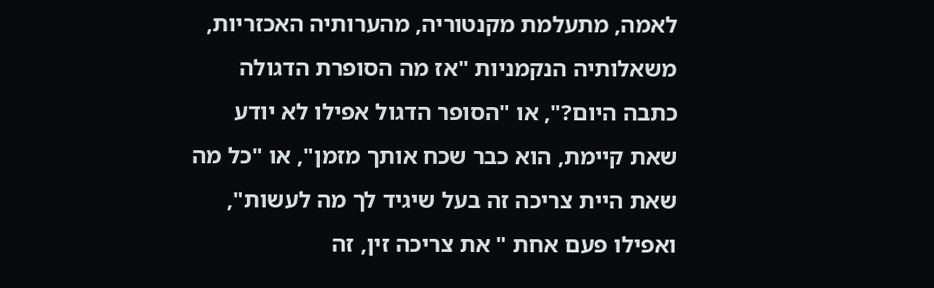לאמה, מתעלמת מקנטוריה, מהערותיה האכזריות, משאלותיה הנקמניות "אז מה הסופרת הדגולה כתבה היום?", או "הסופר הדגול אפילו לא יודע שאת קיימת, הוא כבר שכח אותך מזמן", או "כל מה שאת היית צריכה זה בעל שיגיד לך מה לעשות", ואפילו פעם אחת " את צריכה זין, זה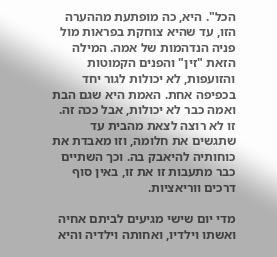הכל". היא, כה מופתעת מההערה הזו, עד שהיא צוחקת בפראות מול פניה הנדהמות של אמה. המילה הזאת "זין" והפנים הקמוטות והזועפות, לא יכולות לגור יחד בכפיפה אחת. האמת היא שגם הבת ואמה כבר לא יכולות, אבל ככה זה. זו לא רוצה לצאת מהבית עד שתגשים את חלומה, וזו מאבדת את כוחותיה להיאבק בה. וכך השתיים כבר מתעבות זו את זו, באין סוף דרכים ווריאציות.

מדי יום שישי מגיעים לביתם אחיה ואשתו וילדיו, ואחותה וילדיה והיא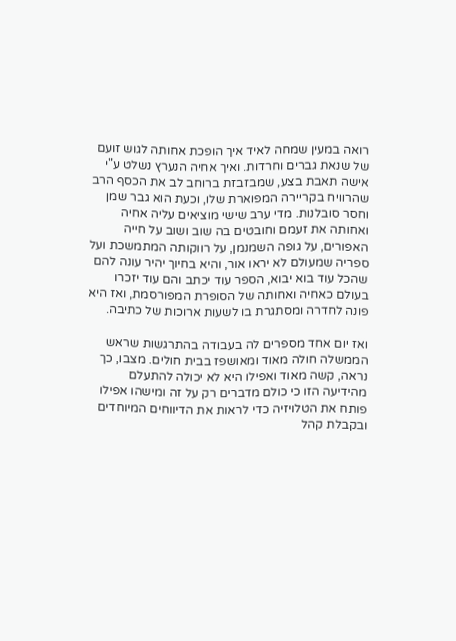רואה במעין שמחה לאיד איך הופכת אחותה לגוש זועם של שנאת גברים וחרדות. ואיך אחיה הנערץ נשלט ע"י אישה תאבת בצע, שמבזבזת ברוחב לב את הכסף הרב שהרוויח בקריירה המפוארת שלו, וכעת הוא גבר שמן וחסר סובלנות. מדי ערב שישי מוציאים עליה אחיה ואחותה את זעמם וחובטים בה שוב ושוב על חייה האפורים, על גופה השמנמן, על רווקותה המתמשכת ועל ספריה שמעולם לא יראו אור, והיא בחיוך יהיר עונה להם שהכל עוד בוא יבוא, הספר עוד יכתב והם עוד יזכרו בעולם כאחיה ואחותה של הסופרת המפורסמת, ואז היא פונה לחדרה ומסתגרת בו לשעות ארוכות של כתיבה.

ואז יום אחד מספרים לה בעבודה בהתרגשות שראש הממשלה חולה מאוד ומאושפז בבית חולים. מצבו, כך נראה, קשה מאוד ואפילו היא לא יכולה להתעלם מהידיעה הזו כי כולם מדברים רק על זה ומישהו אפילו פותח את הטלויזיה כדי לראות את הדיווחים המיוחדים ובקבלת קהל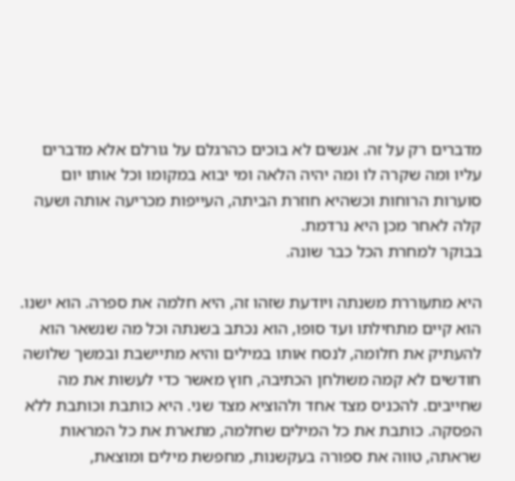מדברים רק על זה. אנשים לא בוכים כהרגלם על גורלם אלא מדברים עליו ומה שקרה לו ומה יהיה הלאה ומי יבוא במקומו וכל אותו יום סוערות הרוחות וכשהיא חוזרת הביתה, העייפות מכריעה אותה ושעה קלה לאחר מכן היא נרדמת.
בבוקר למחרת הכל כבר שונה.

היא מתעוררת משנתה ויודעת שזהו זה, היא חלמה את ספרה. הוא ישנו. הוא קיים מתחילתו ועד סופו, הוא נכתב בשנתה וכל מה שנשאר הוא להעתיק את חלומה, לנסח אותו במילים והיא מתיישבת ובמשך שלושה חודשים לא קמה משולחן הכתיבה, חוץ מאשר כדי לעשות את מה שחייבים. להכניס מצד אחד ולהוציא מצד שני. היא כותבת וכותבת ללא הפסקה. כותבת את כל המילים שחלמה, מתארת את כל המראות שראתה, טווה את ספורה בעקשנות, מחפשת מילים ומוצאת,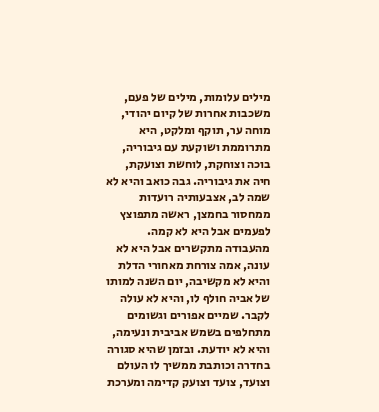מילים עלומות, מילים של פעם, משכבות אחרות של קיום יהודי, מוחה ער, תוקף ומלקט, היא מתרוממת ושוקעת עם גיבוריה, בוכה וצוחקת, לוחשת וצועקת, חיה את גיבוריה. גבה כואב והיא לא שמה לב, אצבעותיה רועדות ממחסור בחמצן, ראשה מתפוצץ לפעמים אבל היא לא קמה. מהעבודה מתקשרים אבל היא לא עונה, אמה צורחת מאחורי הדלת והיא לא מקשיבה, יום השנה למותו של אביה חולף לו, והיא לא עולה לקבר. שמיים אפורים וגשומים מתחלפים בשמש אביבית ונעימה, והיא לא יודעת. ובזמן שהיא סגורה בחדרה וכותבת ממשיך לו העולם וצועד, צועד וצועק קדימה ומערכת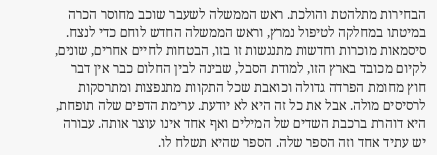הבחירות מתלהטת והולכת. ראש הממשלה לשעבר שוכב מחוסר הכרה במיטתו במחלקה לטיפול נמרץ, וראש הממשלה החדש לוחם כדי לנצח. סיסמאות מוכרות וחדשות מתנגשות זו בזו, הבטחות לחיים אחרים, שונים, לקיום מכובד בארץ הזו, למודת הסבל, שבינה לבין החלום כבר אין דבר חוץ מחומת הפרדה גדולה וכואבת שכל התקוות מתנפצות ומתרסקות לרסיסים מולה. אבל את כל זה היא לא יודעת. ערימת הדפים שלה תופחת, היא דוהרת ברכבת השדים של המילים ואף אחד אינו עוצר אותה. עבורה יש עתיד אחד וזה הספר שלה. הספר שהיא תשלח לו.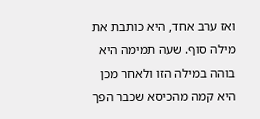ואז ערב אחד, היא כותבת את מילה סוף. שעה תמימה היא בוהה במילה הזו ולאחר מכן היא קמה מהכיסא שכבר הפך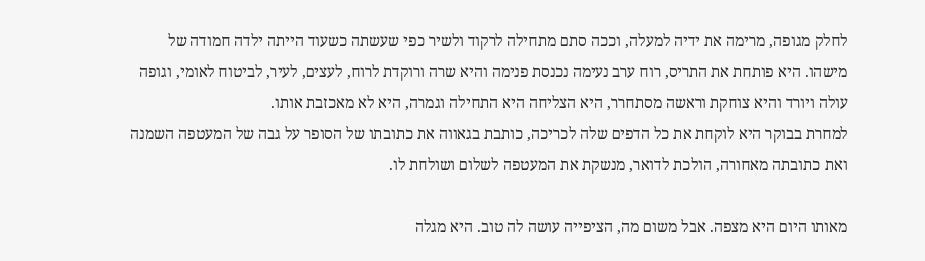לחלק מגופה, מרימה את ידיה למעלה, וככה סתם מתחילה לרקוד ולשיר כפי שעשתה כשעוד הייתה ילדה חמודה של מישהו. היא פותחת את התריס, רוח ערב נעימה נכנסת פנימה והיא שרה ורוקדת לרוח, לעצים, לעיר, לביטוח לאומי, וגופה עולה ויורד והיא צוחקת וראשה מסתחרר, היא הצליחה היא התחילה וגמרה, היא לא מאכזבת אותו.
למחרת בבוקר היא לוקחת את כל הדפים שלה לכריכה, כותבת בגאווה את כתובתו של הסופר על גבה של המעטפה השמנה ואת כתובתה מאחורה, הולכת לדואר, מנשקת את המעטפה לשלום ושולחת לו.

מאותו היום היא מצפה. אבל משום מה, הציפייה עושה לה טוב. היא מגלה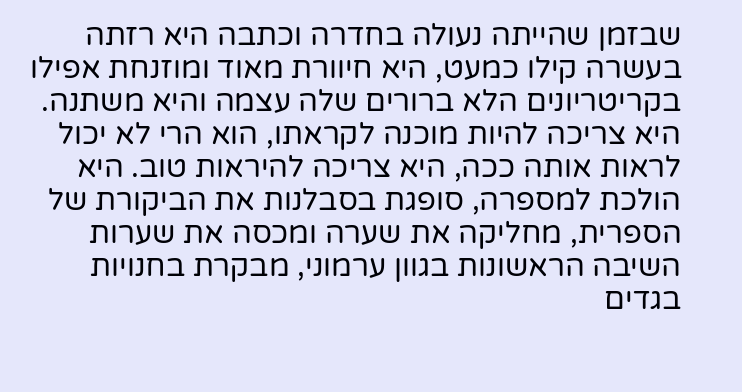שבזמן שהייתה נעולה בחדרה וכתבה היא רזתה בעשרה קילו כמעט, היא חיוורת מאוד ומוזנחת אפילו בקריטריונים הלא ברורים שלה עצמה והיא משתנה. היא צריכה להיות מוכנה לקראתו, הוא הרי לא יכול לראות אותה ככה, היא צריכה להיראות טוב. היא הולכת למספרה, סופגת בסבלנות את הביקורת של הספרית, מחליקה את שערה ומכסה את שערות השיבה הראשונות בגוון ערמוני, מבקרת בחנויות בגדים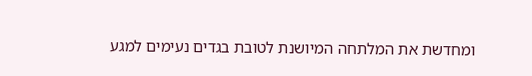ומחדשת את המלתחה המיושנת לטובת בגדים נעימים למגע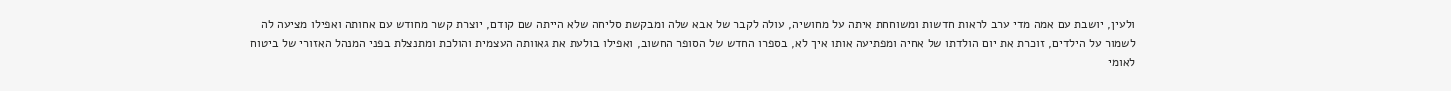ולעין, יושבת עם אמה מדי ערב לראות חדשות ומשוחחת איתה על מחושיה, עולה לקבר של אבא שלה ומבקשת סליחה שלא הייתה שם קודם, יוצרת קשר מחודש עם אחותה ואפילו מציעה לה לשמור על הילדים, זוכרת את יום הולדתו של אחיה ומפתיעה אותו איך לא, בספרו החדש של הסופר החשוב, ואפילו בולעת את גאוותה העצמית והולכת ומתנצלת בפני המנהל האזורי של ביטוח לאומי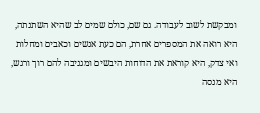ומבקשת לשוב לעבודה. גם שם, כולם שמים לב שהיא השתנתה, היא רואה את המספרים אחרת, הם כעת אנשים וכאבים ומחלות ואי צדק, היא קוראת את הדוחות היבשים ומגניבה להם רוך ורגש, היא מנסה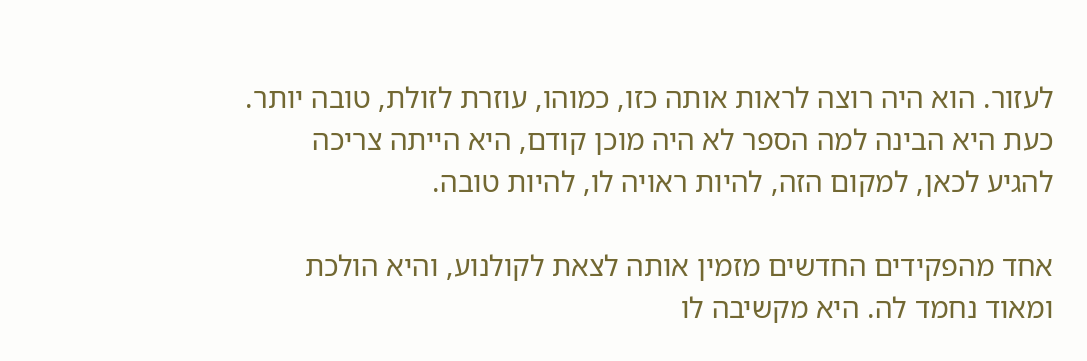לעזור. הוא היה רוצה לראות אותה כזו, כמוהו, עוזרת לזולת, טובה יותר. כעת היא הבינה למה הספר לא היה מוכן קודם, היא הייתה צריכה להגיע לכאן, למקום הזה, להיות ראויה לו, להיות טובה.

אחד מהפקידים החדשים מזמין אותה לצאת לקולנוע, והיא הולכת ומאוד נחמד לה. היא מקשיבה לו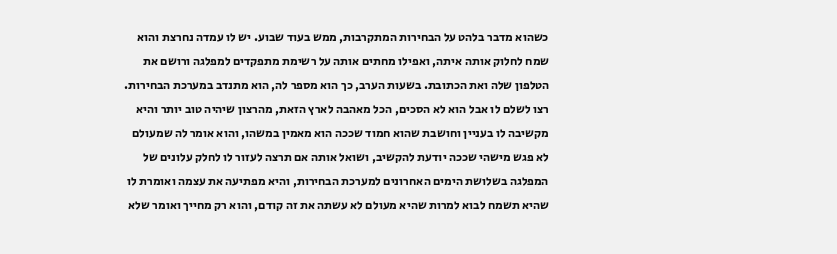כשהוא מדבר בלהט על הבחירות המתקרבות, ממש בעוד שבוע. יש לו עמדה נחרצת והוא שמח לחלוק אותה איתה, ואפילו מחתים אותה על רשימת מתפקדים למפלגה ורושם את הטלפון שלה ואת הכתובת. בשעות הערב, כך הוא מספר לה, הוא מתנדב במערכת הבחירות. רצו לשלם לו אבל הוא לא הסכים, הכל מאהבה לארץ הזאת, מהרצון שיהיה טוב יותר והיא מקשיבה לו בעניין וחושבת שהוא חמוד שככה הוא מאמין במשהו, והוא אומר לה שמעולם לא פגש מישהי שככה יודעת להקשיב, ושואל אותה אם תרצה לעזור לו לחלק עלונים של המפלגה בשלושת הימים האחרונים למערכת הבחירות, והיא מפתיעה את עצמה ואומרת לו שהיא תשמח לבוא למרות שהיא מעולם לא עשתה את זה קודם, והוא רק מחייך ואומר שלא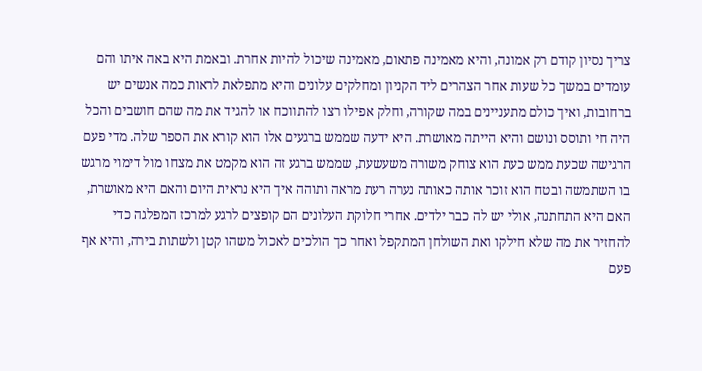צריך נסיון קודם רק אמונה, והיא מאמינה פתאום, מאמינה שיכול להיות אחרת. ובאמת היא באה איתו והם עומדים במשך כל שעות אחר הצהרים ליד הקניון ומחלקים עלונים והיא מתפלאת לראות כמה אנשים יש ברחובות, ואיך כולם מתעניינים במה שקורה, וחלק אפילו רצו להתווכח או להגיד את מה שהם חושבים והכל היה חי ותוסס ונושם והיא הייתה מאושרת. היא ידעה שממש ברגעים אלו הוא קורא את הספר שלה. מדי פעם הרגישה שכעת ממש כעת הוא צוחק משורה משעשעת, שממש ברגע זה הוא מקמט את מצחו מול דימוי מרגש בו השתמשה ובטח הוא זוכר אותה כאותה נערה רעת מראה ותוהה איך היא נראית היום והאם היא מאושרת, האם היא התחתנה, אולי יש לה כבר ילדים. אחרי חלוקת העלונים הם קופצים לרגע למרכז המפלגה כדי להחזיר את מה שלא חילקו ואת השולחן המתקפל ואחר כך הולכים לאכול משהו קטן ולשתות בירה, והיא אף פעם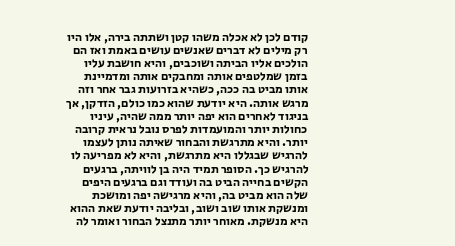קודם לכן לא אכלה משהו קטן ושתתה בירה, אלו היו רק מילים לא דברים שאנשים עושים באמת ואז הם הולכים אליו הביתה ושוכבים, והיא חושבת עליו בזמן שמלטפים אותה ומחבקים אותה ומדמיינת אותו מביט בה ככה, כשהיא בזרועות גבר אחר וזה מרגש אותה. היא יודעת שהוא כמו כולם, הזדקן, אך בניגוד לאחרים הוא יפה יותר ממה שהיה, עיניו כחולות יותר והמועמדות לפרס נובל נראית קרובה יותר. והיא מתרגשת והבחור שאיתה נותן לעצמו להרגיש שבגללו היא מתרגשת, והיא לא מפריעה לו להרגיש כך. הסופר תמיד היה בן לוויתה, ברגעים הקשים בחייה הביט בה ועודד וגם ברגעים היפים שלה הוא מביט בה, והיא מרגישה יפה ומושכת ומנשקת אותו שוב ושוב, ובליבה יודעת שאת ההוא היא מנשקת. מאוחר יותר מתנצל הבחור ואומר לה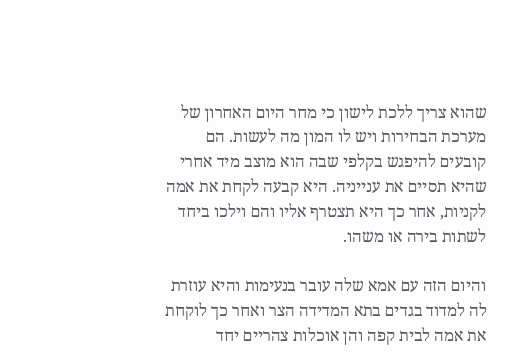שהוא צריך ללכת לישון כי מחר היום האחרון של מערכת הבחירות ויש לו המון מה לעשות. הם קובעים להיפגש בקלפי שבה הוא מוצב מיד אחרי שהיא תסיים את ענייניה. היא קבעה לקחת את אמה לקניות, אחר כך היא תצטרף אליו והם וילכו ביחד לשתות בירה או משהו.

והיום הזה עם אמא שלה עובר בנעימות והיא עוזרת לה למדוד בגדים בתא המדידה הצר ואחר כך לוקחת את אמה לבית קפה והן אוכלות צהריים יחד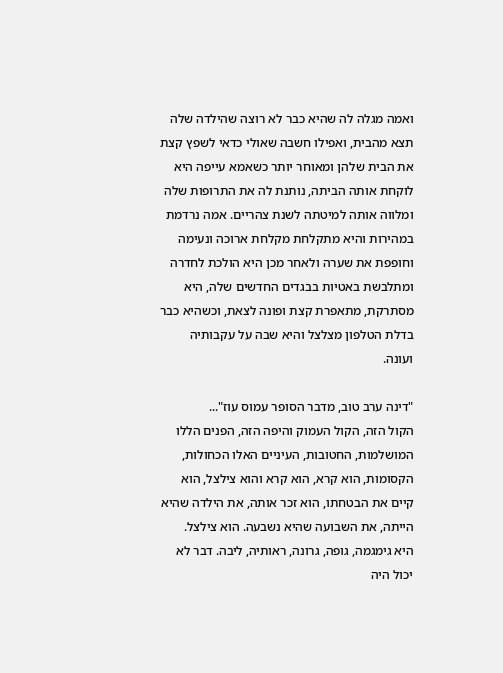ואמה מגלה לה שהיא כבר לא רוצה שהילדה שלה תצא מהבית, ואפילו חשבה שאולי כדאי לשפץ קצת את הבית שלהן ומאוחר יותר כשאמא עייפה היא לוקחת אותה הביתה, נותנת לה את התרופות שלה ומלווה אותה למיטתה לשנת צהריים. אמה נרדמת במהירות והיא מתקלחת מקלחת ארוכה ונעימה וחופפת את שערה ולאחר מכן היא הולכת לחדרה ומתלבשת באטיות בבגדים החדשים שלה, היא מסתרקת, מתאפרת קצת ופונה לצאת, וכשהיא כבר בדלת הטלפון מצלצל והיא שבה על עקבותיה ועונה.

"דינה ערב טוב, מדבר הסופר עמוס עוז"...
הקול הזה, הקול העמוק והיפה הזה, הפנים הללו המושלמות, החטובות, העיניים האלו הכחולות, הקסומות, הוא קרא, הוא קרא והוא צילצל, הוא קיים את הבטחתו, הוא זכר אותה, את הילדה שהיא הייתה, את השבועה שהיא נשבעה. הוא צילצל.
היא גימגמה, גופה, גרונה, ראותיה, ליבה. דבר לא יכול היה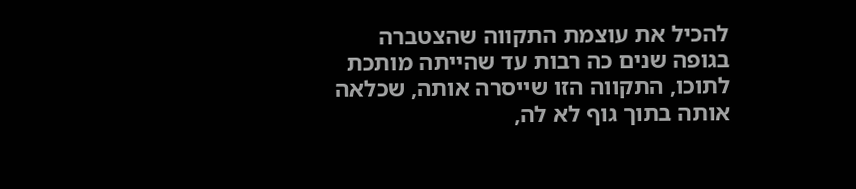להכיל את עוצמת התקווה שהצטברה בגופה שנים כה רבות עד שהייתה מותכת לתוכו, התקווה הזו שייסרה אותה, שכלאה אותה בתוך גוף לא לה,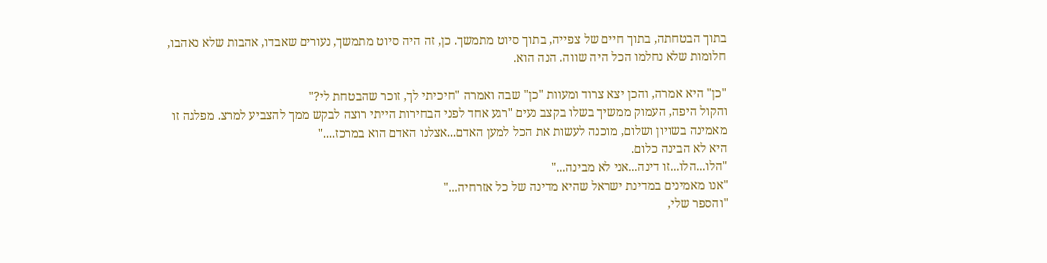בתוך הבטחתה, בתוך חיים של צפייה, בתוך סיוט מתמשך. כן, זה היה סיוט מתמשך, נעורים שאבדו, אהבות שלא נאהבו, חלומות שלא נחלמו הכל היה שווה. הנה הוא.

"כן" היא אמרה, והכן יצא צרוד ומעוות "כן" שבה ואמרה "חיכיתי לך, זוכר שהבטחת לי?"
והקול היפה, העמוק ממשיך בשלו בקצב נעים "רגע אחד לפני הבחירות הייתי רוצה לבקש ממך להצביע למרצ. מפלגה זו מאמינה בשויון ושלום, מוכנה לעשות את הכל למען האדם...אצלנו האדם הוא במרכז...."
היא לא הבינה כלום.
"הלו...הלו...זו דינה...אני לא מבינה..."
"אנו מאמינים במדינת ישראל שהיא מדינה של כל אזרחיה..."
"והספר שלי,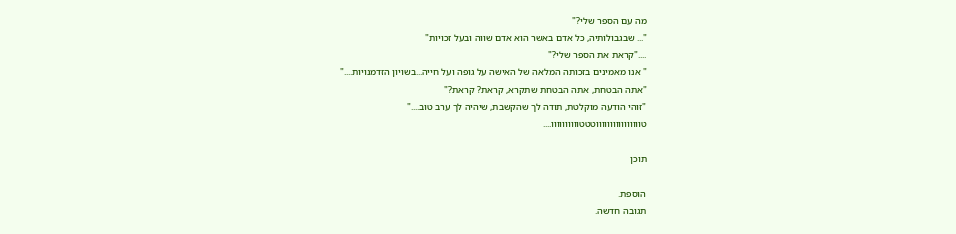מה עם הספר שלי?"
"... שבגבולותיה, כל אדם באשר הוא אדם שווה ובעל זכויות"
...."קראת את הספר שלי?"
" אנו מאמינים בזכותה המלאה של האישה על גופה ועל חייה...בשויון הזדמנויות...."
"אתה הבטחת, אתה הבטחת שתקרא, קראת? קראת?"
"זוהי הודעה מוקלטת, תודה לך שהקשבת, שיהיה לך ערב טוב...."
טווווווווווווווווטטטוווווווווו....

תוכן

הוספת.
תגובה חדשה.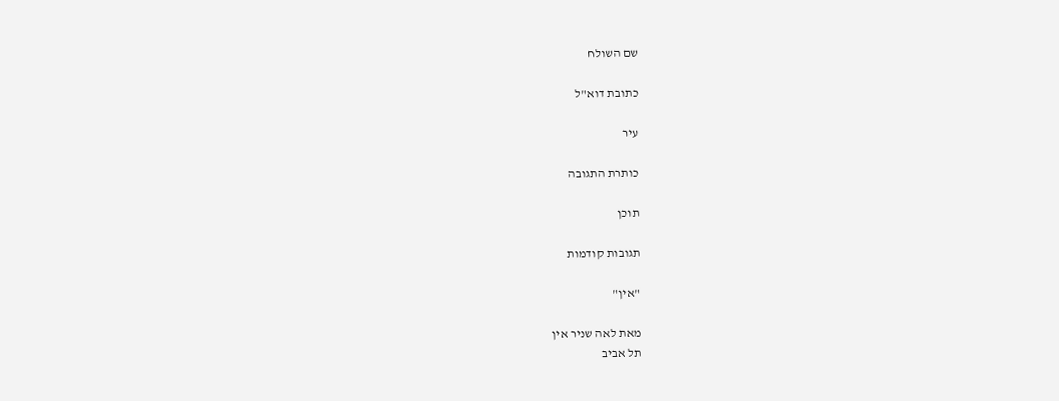שם השולח

כתובת דוא"ל

עיר

כותרת התגובה

תוכן

תגובות קודמות

"אין"

מאת לאה שניר אין
תל אביב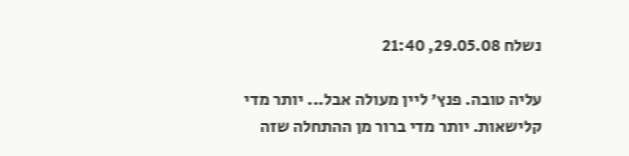נשלח 29.05.08, 21:40

עליה טובה. פנץ' ליין מעולה אבל... יותר מדי קלישאות. יותר מדי ברור מן ההתחלה שזה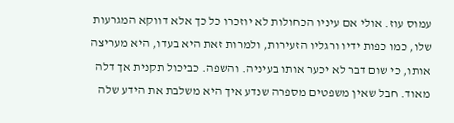עמוס עוז. אולי אם עיניו הכחולות לא יוזכרו כל כך אלא דווקא המגרעות שלו, כמו כפות ידיו ורגליו הזעירות, ולמרות זאת היא בעדו, היא מעריצה אותו, כי שום דבר לא יכער אותו בעיניה. והשפה. כביכול תקנית אך דלה מאוד. חבל שאין משפטים מספרה שנדע איך היא משלבת את הידע שלה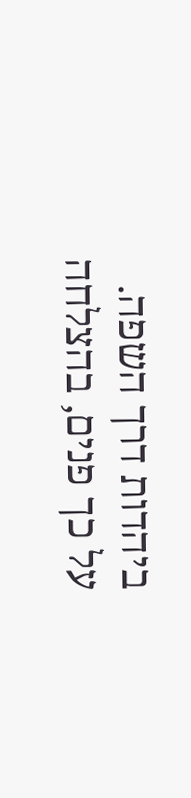ביהדות דרך השפה. על כך פנים, בהצלחה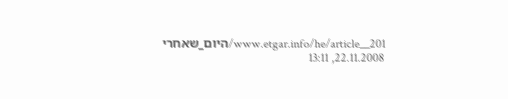www.etgar.info/he/article__201/היום_שאחרי
22.11.2008, 13:11